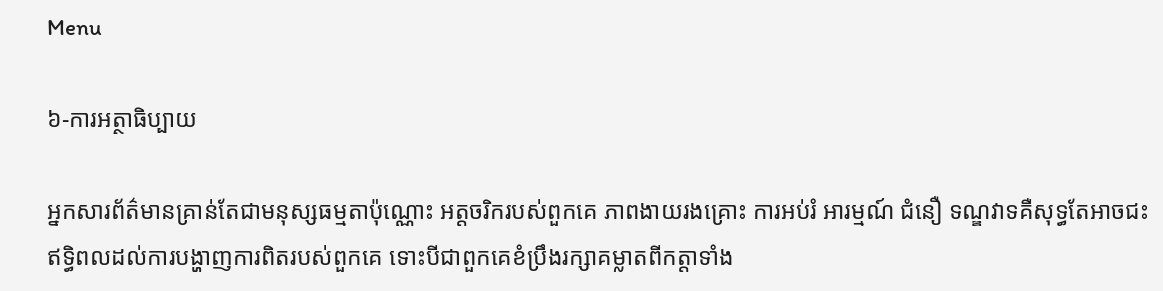Menu

៦-ការអត្ថាធិប្បាយ

អ្នកសារព័ត៌មានគ្រាន់តែជាមនុស្សធម្មតាប៉ុណ្ណោះ អត្តចរិករបស់ពួកគេ ភាពងាយរងគ្រោះ ការអប់រំ អារម្មណ៍ ជំនឿ ទណ្ឌវាទគឺសុទ្ធតែអាចជះឥទ្ធិពលដល់ការបង្ហាញការពិតរបស់ពួកគេ ទោះបីជាពួកគេខំប្រឹងរក្សាគម្លាតពីកត្តាទាំង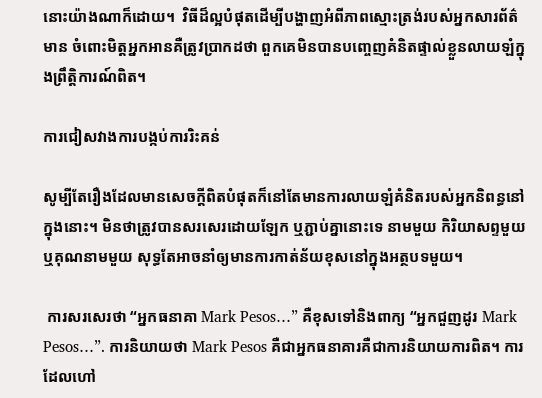នោះយ៉ាងណាក៏ដោយ។  វិធីដ៏ល្អបំផុតដើម្បីបង្ហាញអំពីភាពស្មោះត្រង់របស់អ្នកសារព័ត៌មាន ចំពោះមិត្តអ្នកអានគឺត្រូវប្រាកដថា ពួកគេមិនបានបញ្ចេញគំនិតផ្ទាល់ខ្លួនលាយឡំក្នុងព្រឹត្តិការណ៍ពិត។

ការជៀសវាងការបង្កប់ការរិះគន់

សូម្បីតែរឿងដែលមានសេចក្តីពិតបំផុតក៏នៅតែមានការលាយឡំគំនិតរបស់អ្នកនិពន្ធនៅក្នុងនោះ។ មិនថាត្រូវបានសរសេរដោយឡែក ឬភ្ជាប់គ្នានោះទេ នាមមួយ កិរិយាសព្ទមួយ ឬគុណនាមមួយ សុទ្ធតែអាចនាំឲ្យមានការកាត់ន័យខុសនៅក្នុងអត្ថបទមួយ។

 ការសរសេរថា “អ្នកធនាគា Mark Pesos…” គឺខុសទៅនិងពាក្យ “អ្នកជួញដូរ Mark Pesos…”. ការនិយាយថា Mark Pesos គឺជាអ្នកធនាគារគឺជាការនិយាយការពិត។ ការដែលហៅ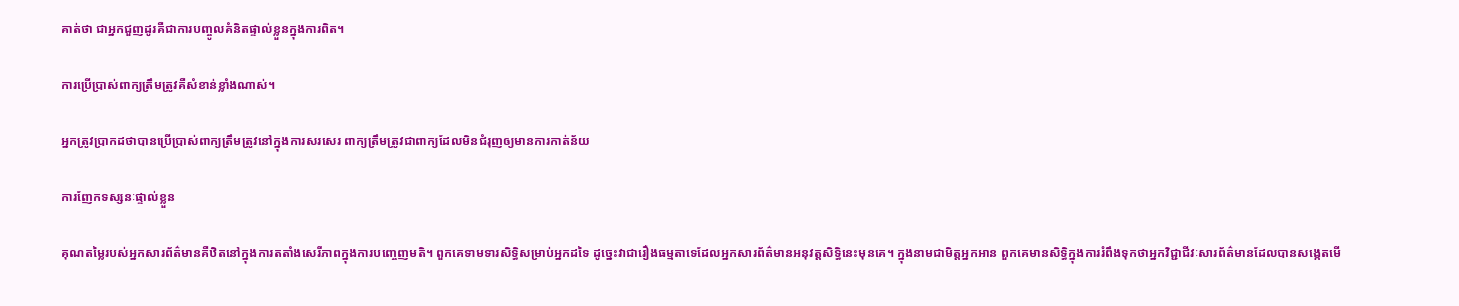គាត់ថា ជាអ្នកជួញដូរគឺជាការបញ្ចូលគំនិតផ្ទាល់ខ្លួនក្នុងការពិត។

ការប្រើប្រាស់ពាក្យត្រឹមត្រូវគឺសំខាន់ខ្លាំងណាស់។

អ្នកត្រូវប្រាកដថាបានប្រើប្រាស់ពាក្យត្រឹមត្រូវនៅក្នុងការសរសេរ ពាក្យត្រឹមត្រូវជាពាក្យដែលមិនជំរុញឲ្យមានការកាត់ន័យ

ការញែកទស្សនៈផ្ទាល់ខ្លួន

គុណតម្លៃរបស់អ្នកសារព័ត៌មានគឺឋិតនៅក្នុងការតតាំងសេរីភាពក្នុងការបញ្ចេញមតិ។ ពួកគេទាមទារសិទ្ធិសម្រាប់អ្នកដទៃ ដូច្នេះវាជារឿងធម្មតាទេដែលអ្នកសារព័ត៌មានអនុវត្តសិទ្ធិនេះមុនគេ។ ក្នុងនាមជាមិត្តអ្នកអាន ពួកគេមានសិទ្ធិក្នុងការរំពឹងទុកថាអ្នកវិជ្ជាជីវៈសារព័ត៌មានដែលបានសង្កេតមើ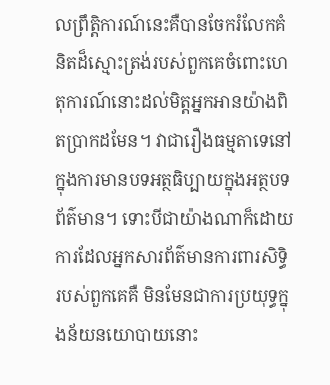លព្រឹត្តិការណ៍នេះគឺបានចែករំលែកគំនិតដ៏ស្មោះត្រង់របស់ពួកគេចំពោះហេតុការណ៍នោះដល់មិត្តអ្នកអានយ៉ាងពិតប្រាកដមែន។ វាជារឿងធម្មតាទេនៅក្នុងការមានបទអត្ថធិប្បាយក្នុងអត្ថបទព័ត៌មាន។ ទោះបីជាយ៉ាងណាក៏ដោយ ការដែលអ្នកសារព័ត៌មានការពារសិទ្ធិរបស់ពួកគេគឺ មិនមែនជាការប្រយុទ្ធក្នុងន័យនយោបាយនោះ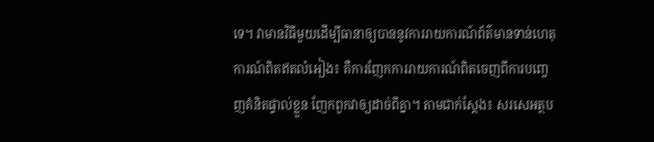ទេ។ វាមានវិធីមួយដើម្បីធានាឲ្យបាននូវការរាយការណ៍ព័ត៌មានទាន់ហេតុការណ៍ពិតឥតលំអៀង៖ គឺការញែកការរាយការណ៍ពិតចេញពីការបញ្ចេញគំនិតផ្ទាល់ខ្លួន ញែកពួកវាឲ្យដាច់ពីគ្នា។ តាមជាក់ស្តែង៖ សរសេអត្ថប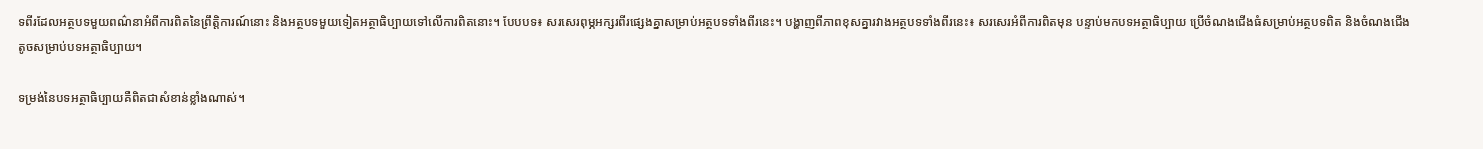ទពីរដែលអត្ថបទមួយពណ៌នាអំពីការពិតនៃព្រឹត្តិការណ៍នោះ និងអត្ថបទមួយទៀតអត្ថាធិប្បាយទៅលើការពិតនោះ។ បែបបទ៖ សរសេរពុម្ភអក្សរពីរផ្សេងគ្នាសម្រាប់អត្ថបទទាំងពីរនេះ។ បង្ហាញពីភាពខុសគ្នារវាងអត្ថបទទាំងពីរនេះ៖ សរសេរអំពីការពិតមុន បន្ទាប់មកបទអត្ថាធិប្បាយ ប្រើចំណងជើងធំសម្រាប់អត្ថបទពិត និងចំណងជើងតូចសម្រាប់បទអត្ថាធិប្បាយ។

ទម្រង់នៃបទអត្ថាធិប្បាយគឺពិតជាសំខាន់ខ្លាំងណាស់។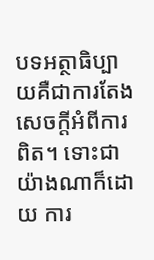បទអត្ថាធិប្បាយគឺជាការតែងសេចក្តីអំពីការពិត។ ទោះជាយ៉ាងណាក៏ដោយ ការ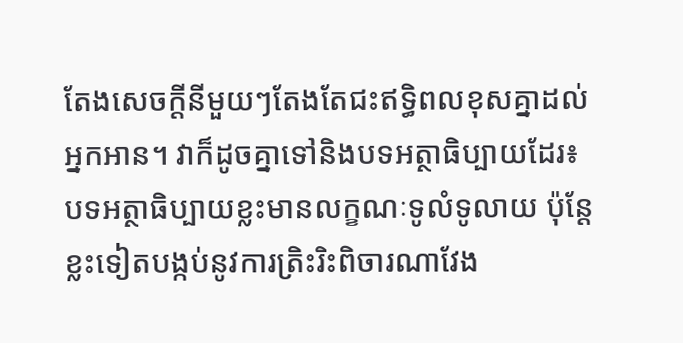តែងសេចក្តីនីមួយៗតែងតែជះឥទ្ធិពលខុសគ្នាដល់អ្នកអាន។ វាក៏ដូចគ្នាទៅនិងបទអត្ថាធិប្បាយដែរ៖ បទអត្ថាធិប្បាយខ្លះមានលក្ខណៈទូលំទូលាយ ប៉ុន្តែខ្លះទៀតបង្កប់នូវការត្រិះរិះពិចារណាវែង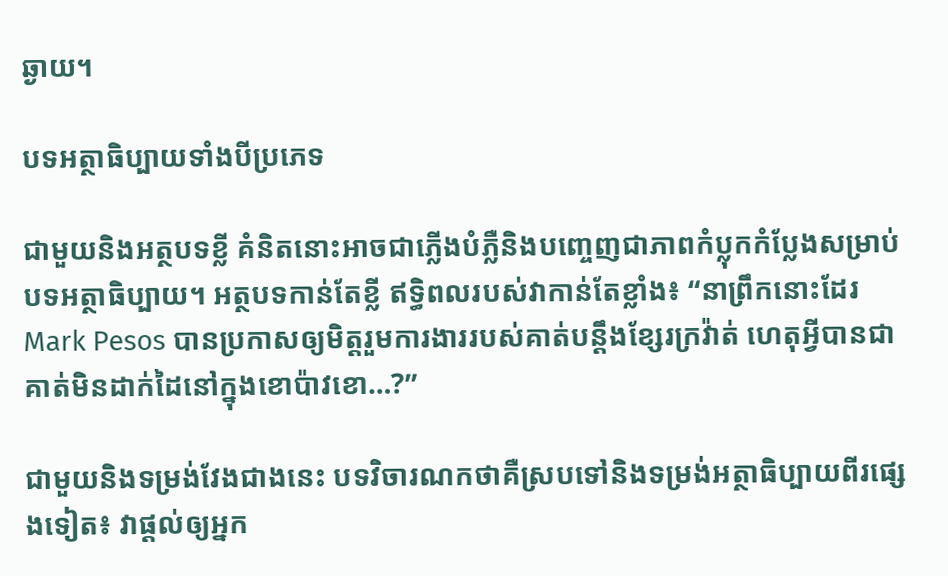ឆ្ងាយ។

បទអត្ថាធិប្បាយទាំងបីប្រភេទ

ជាមួយនិងអត្ថបទខ្លី គំនិតនោះអាចជាភ្លើងបំភ្លឺនិងបញ្ចេញជាភាពកំប្លុកកំប្លែងសម្រាប់បទអត្ថាធិប្បាយ។ អត្ថបទកាន់តែខ្លី ឥទ្ធិពលរបស់វាកាន់តែខ្លាំង៖ “នាព្រឹកនោះដែរ Mark Pesos បានប្រកាសឲ្យមិត្តរួមការងាររបស់គាត់បន្តឹងខ្សែរក្រវ៉ាត់ ហេតុអ្វីបានជាគាត់មិនដាក់ដៃនៅក្នុងខោប៉ាវខោ…?”

ជាមួយនិងទម្រង់វែងជាងនេះ បទវិចារណកថាគឺស្របទៅនិងទម្រង់អត្ថាធិប្បាយពីរផ្សេងទៀត៖ វាផ្តល់ឲ្យអ្នក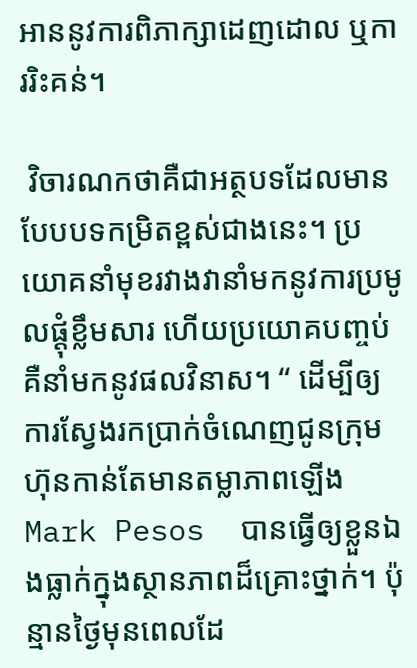អាននូវការពិភាក្សាដេញដោល ឬការរិះគន់។

 វិចារណកថាគឺជាអត្ថបទដែលមានបែបបទកម្រិតខ្ពស់ជាងនេះ។ ប្រយោគនាំមុខរវាងវានាំមកនូវការប្រមូលផ្តុំខ្លឹមសារ ហើយប្រយោគបញ្ចប់គឺនាំមកនូវផលវិនាស។ “ ដើម្បីឲ្យការស្វែងរកប្រាក់ចំណេញជូនក្រុមហ៊ុនកាន់តែមានតម្លាភាពឡើង  Mark Pesos  បានធ្វើឲ្យខ្លួនឯងធ្លាក់ក្នុងស្ថានភាពដ៏គ្រោះថ្នាក់។ ប៉ុន្មានថ្ងៃមុនពេលដែ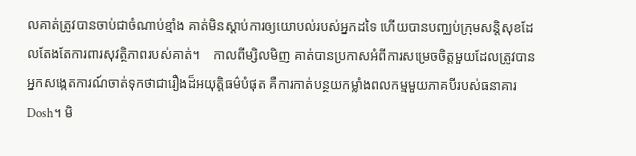លគាត់ត្រូវបានចាប់ជាចំណាប់ខ្មាំង គាត់មិនស្តាប់ការឲ្យយោបល់របស់អ្នកដទៃ ហើយបានបញ្ឈប់ក្រុមសន្តិសុខដែលតែងតែការពារសុវត្ថិភាពរបស់គាត់។    កាលពីម្សិលមិញ គាត់បានប្រកាសអំពីការសម្រេចចិត្តមួយដែលត្រូវបានអ្នកសង្កេតការណ៍ចាត់ទុកថាជារឿងដ៏អយុត្តិធម៌បំផុត គឺការកាត់បន្ថយកម្លាំងពលកម្មមួយភាគបីរបស់ធនាគារ  Dosh។ មិ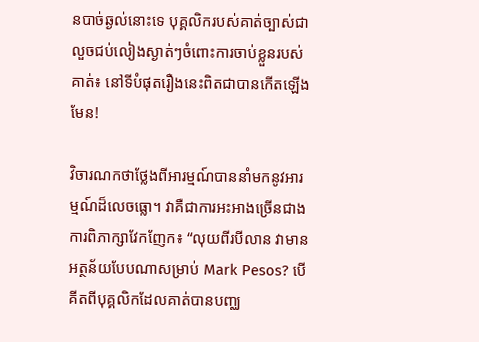នបាច់ឆ្ងល់នោះទេ បុគ្គលិករបស់គាត់ច្បាស់ជាលួចជប់លៀងស្ងាត់ៗចំពោះការចាប់ខ្លួនរបស់គាត់៖ នៅទីបំផុតរឿងនេះពិតជាបានកើតឡើងមែន!

វិចារណកថាថ្លែងពីអារម្មណ៍បាននាំមកនូវអារម្មណ៍ដ៏លេចធ្លោ។ វាគឺជាការអះអាងច្រើនជាងការពិភាក្សាវែកញែក៖ “លុយពីរបីលាន វាមានអត្ថន័យបែបណាសម្រាប់ Mark Pesos? បើគីតពីបុគ្គលិកដែលគាត់បានបញ្ឈ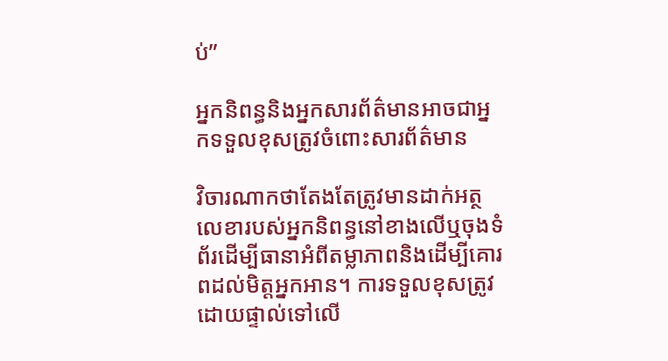ប់”

អ្នកនិពន្ធនិងអ្នកសារព័ត៌មានអាចជាអ្នកទទួលខុសត្រូវចំពោះសារព័ត៌មាន

វិចារណាកថាតែងតែត្រូវមានដាក់អត្ថលេខារបស់អ្នកនិពន្ធនៅខាងលើឬចុងទំព័រដើម្បីធានាអំពីតម្លាភាពនិងដើម្បីគោរពដល់មិត្តអ្នកអាន។ ការទទួលខុសត្រូវដោយផ្ទាល់ទៅលើ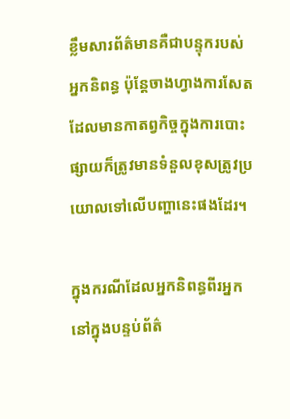ខ្លឹមសារព័ត៌មានគឺជាបន្ទុករបស់អ្នកនិពន្ធ ប៉ុន្តែចាងហ្វាងការសែតដែលមានកាតព្វកិច្ចក្នុងការបោះផ្សាយក៏ត្រូវមានទំនួលខុសត្រូវប្រយោលទៅលើបញ្ហានេះផងដែរ។

ក្នុងករណីដែលអ្នកនិពន្ធពីរអ្នកនៅក្នុងបន្ទប់ព័ត៌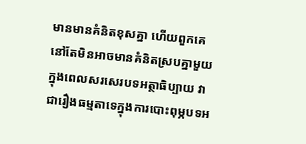មានមានគំនិតខុសគ្នា ហើយពួកគេនៅតែមិនអាចមានគំនិតស្របគ្នាមួយក្នុងពេលសរសេរបទអត្ថាធិប្បាយ វាជារឿងធម្មតាទេក្នុងការបោះពុម្ភបទអ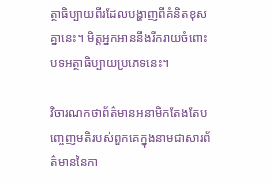ត្ថាធិប្បាយពីរដែលបង្ហាញពីគំនិតខុសគ្នានេះ។ មិត្តអ្នកអាននឹងរីករាយចំពោះបទអត្ថាធិប្បាយប្រភេទនេះ។

វិចារណកថាព័ត៌មានអនាមិកតែងតែបញ្ចេញមតិរបស់ពួកគេក្នុងនាមជាសារព័ត៌មាននៃកា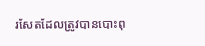រសែតដែលត្រូវបានបោះពុ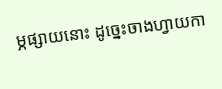ម្ភផ្សាយនោះ ដូច្នេះចាងហ្វាយកា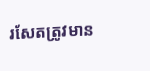រសែតត្រូវមាន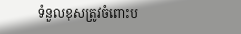ទំនួលខុសត្រូវចំពោះប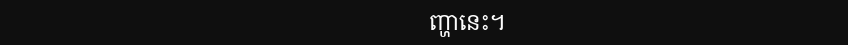ញ្ហានេះ។